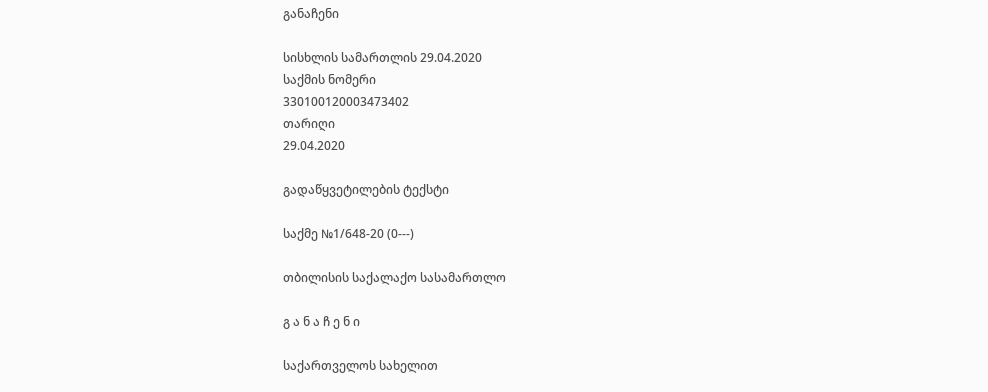განაჩენი

სისხლის სამართლის 29.04.2020
საქმის ნომერი
330100120003473402
თარიღი
29.04.2020

გადაწყვეტილების ტექსტი

საქმე №1/648-20 (0---)

თბილისის საქალაქო სასამართლო

გ ა ნ ა ჩ ე ნ ი

საქართველოს სახელით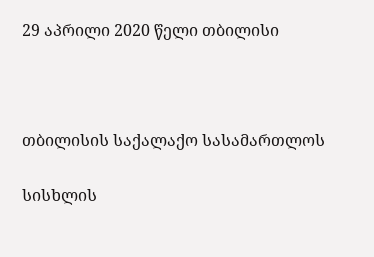29 აპრილი 2020 წელი თბილისი



თბილისის საქალაქო სასამართლოს

სისხლის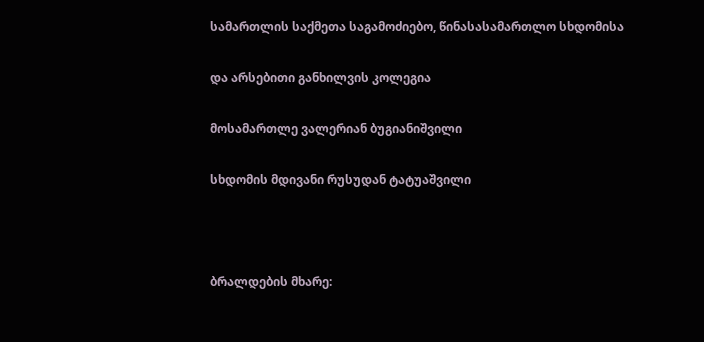სამართლის საქმეთა საგამოძიებო, წინასასამართლო სხდომისა

და არსებითი განხილვის კოლეგია

მოსამართლე ვალერიან ბუგიანიშვილი

სხდომის მდივანი რუსუდან ტატუაშვილი



ბრალდების მხარე: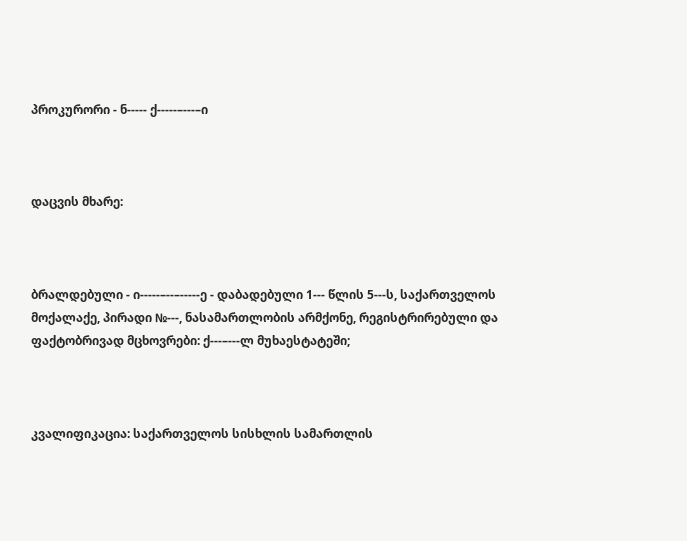პროკურორი - ნ----- ქ-----–---–ი



დაცვის მხარე:



ბრალდებული - ი-----–--–-----ე - დაბადებული 1--- წლის 5---ს, საქართველოს მოქალაქე, პირადი №---, ნასამართლობის არმქონე, რეგისტრირებული და ფაქტობრივად მცხოვრები: ქ---–---ლ მუხაესტატეში;



კვალიფიკაცია: საქართველოს სისხლის სამართლის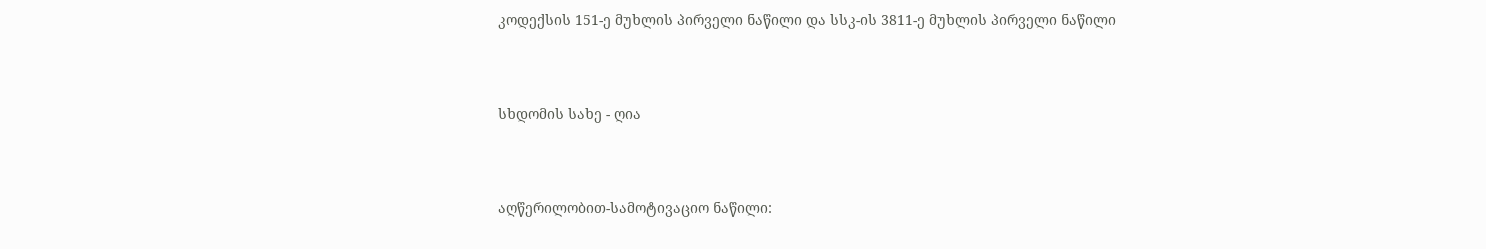კოდექსის 151-ე მუხლის პირველი ნაწილი და სსკ-ის 3811-ე მუხლის პირველი ნაწილი



სხდომის სახე - ღია



აღწერილობით-სამოტივაციო ნაწილი: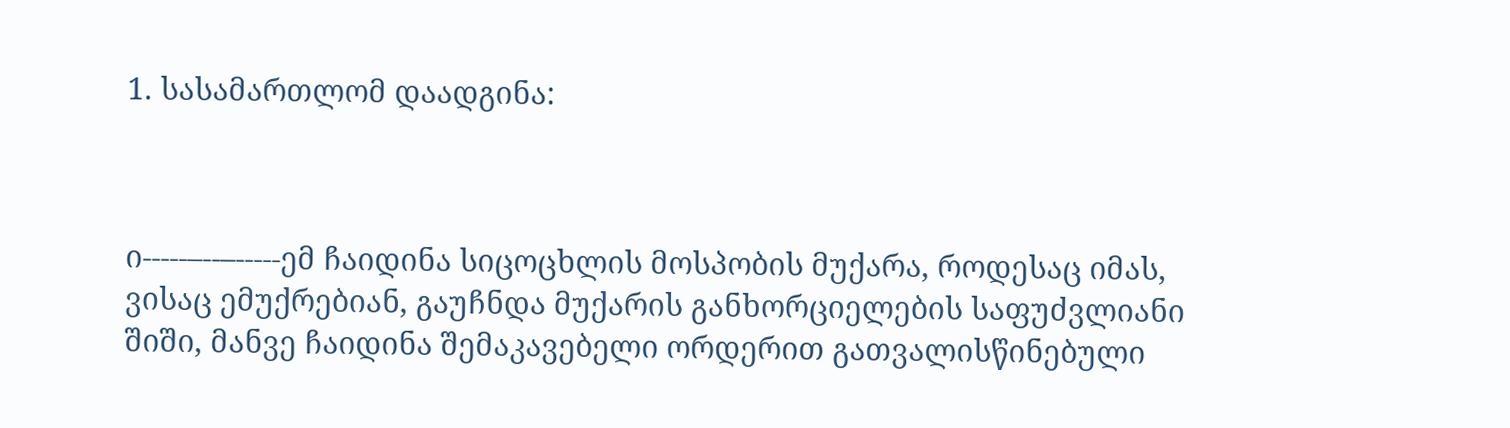1. სასამართლომ დაადგინა:



ი-----–--–-----ემ ჩაიდინა სიცოცხლის მოსპობის მუქარა, როდესაც იმას, ვისაც ემუქრებიან, გაუჩნდა მუქარის განხორციელების საფუძვლიანი შიში, მანვე ჩაიდინა შემაკავებელი ორდერით გათვალისწინებული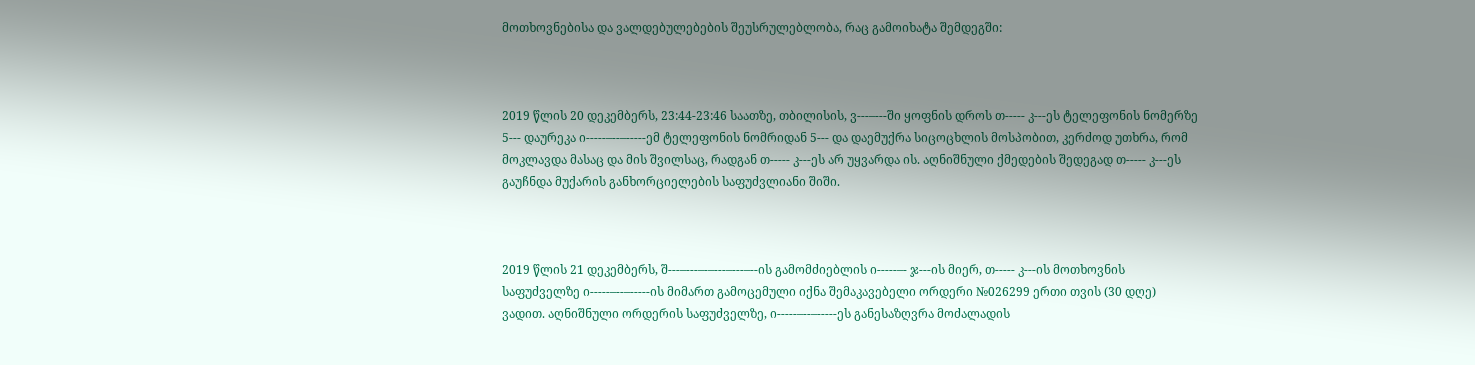მოთხოვნებისა და ვალდებულებების შეუსრულებლობა, რაც გამოიხატა შემდეგში:



2019 წლის 20 დეკემბერს, 23:44-23:46 საათზე, თბილისის, ვ---–---ში ყოფნის დროს თ----- კ---ეს ტელეფონის ნომერზე 5--- დაურეკა ი-----–--–-----ემ ტელეფონის ნომრიდან 5--- და დაემუქრა სიცოცხლის მოსპობით, კერძოდ უთხრა, რომ მოკლავდა მასაც და მის შვილსაც, რადგან თ----- კ---ეს არ უყვარდა ის. აღნიშნული ქმედების შედეგად თ----- კ---ეს გაუჩნდა მუქარის განხორციელების საფუძვლიანი შიში.



2019 წლის 21 დეკემბერს, შ---–---–-–---–---–--ის გამომძიებლის ი-----–- ჯ---ის მიერ, თ----- კ---ის მოთხოვნის საფუძველზე ი-----–--–-----ის მიმართ გამოცემული იქნა შემაკავებელი ორდერი №026299 ერთი თვის (30 დღე) ვადით. აღნიშნული ორდერის საფუძველზე, ი-----–--–-----ეს განესაზღვრა მოძალადის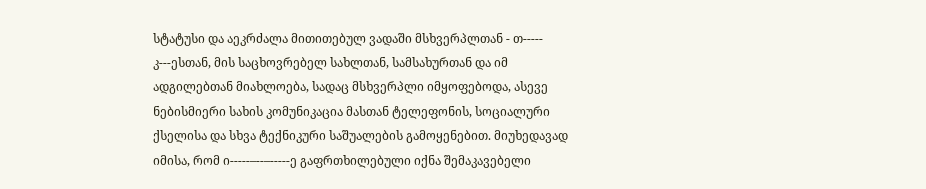სტატუსი და აეკრძალა მითითებულ ვადაში მსხვერპლთან - თ----- კ---ესთან, მის საცხოვრებელ სახლთან, სამსახურთან და იმ ადგილებთან მიახლოება, სადაც მსხვერპლი იმყოფებოდა, ასევე ნებისმიერი სახის კომუნიკაცია მასთან ტელეფონის, სოციალური ქსელისა და სხვა ტექნიკური საშუალების გამოყენებით. მიუხედავად იმისა, რომ ი-----–--–-----ე გაფრთხილებული იქნა შემაკავებელი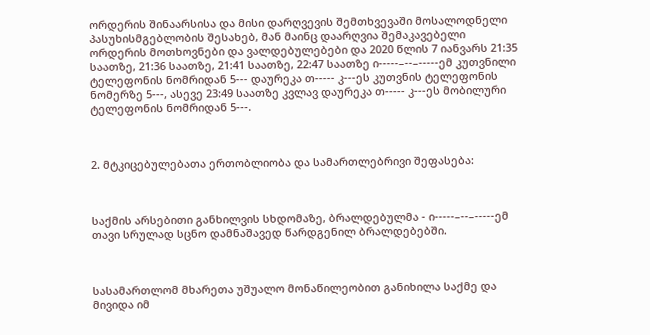ორდერის შინაარსისა და მისი დარღვევის შემთხვევაში მოსალოდნელი პასუხისმგებლობის შესახებ, მან მაინც დაარღვია შემაკავებელი ორდერის მოთხოვნები და ვალდებულებები და 2020 წლის 7 იანვარს 21:35 საათზე, 21:36 საათზე, 21:41 საათზე, 22:47 საათზე ი-----–--–-----ემ კუთვნილი ტელეფონის ნომრიდან 5--- დაურეკა თ----- კ---ეს კუთვნის ტელეფონის ნომერზე 5---, ასევე 23:49 საათზე კვლავ დაურეკა თ----- კ---ეს მობილური ტელეფონის ნომრიდან 5---.



2. მტკიცებულებათა ერთობლიობა და სამართლებრივი შეფასება:



საქმის არსებითი განხილვის სხდომაზე, ბრალდებულმა - ი-----–--–-----ემ თავი სრულად სცნო დამნაშავედ წარდგენილ ბრალდებებში.



სასამართლომ მხარეთა უშუალო მონაწილეობით განიხილა საქმე და მივიდა იმ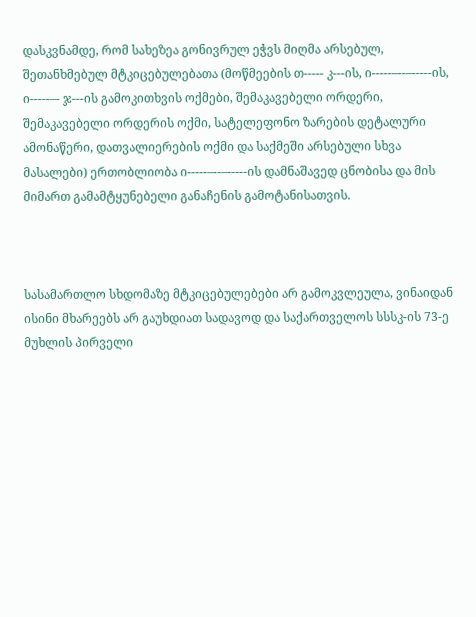დასკვნამდე, რომ სახეზეა გონივრულ ეჭვს მიღმა არსებულ, შეთანხმებულ მტკიცებულებათა (მოწმეების თ----- კ---ის, ი-----–--–-----ის, ი-----–- ჯ---ის გამოკითხვის ოქმები, შემაკავებელი ორდერი, შემაკავებელი ორდერის ოქმი, სატელეფონო ზარების დეტალური ამონაწერი, დათვალიერების ოქმი და საქმეში არსებული სხვა მასალები) ერთობლიობა ი-----–--–-----ის დამნაშავედ ცნობისა და მის მიმართ გამამტყუნებელი განაჩენის გამოტანისათვის.



სასამართლო სხდომაზე მტკიცებულებები არ გამოკვლეულა, ვინაიდან ისინი მხარეებს არ გაუხდიათ სადავოდ და საქართველოს სსსკ-ის 73-ე მუხლის პირველი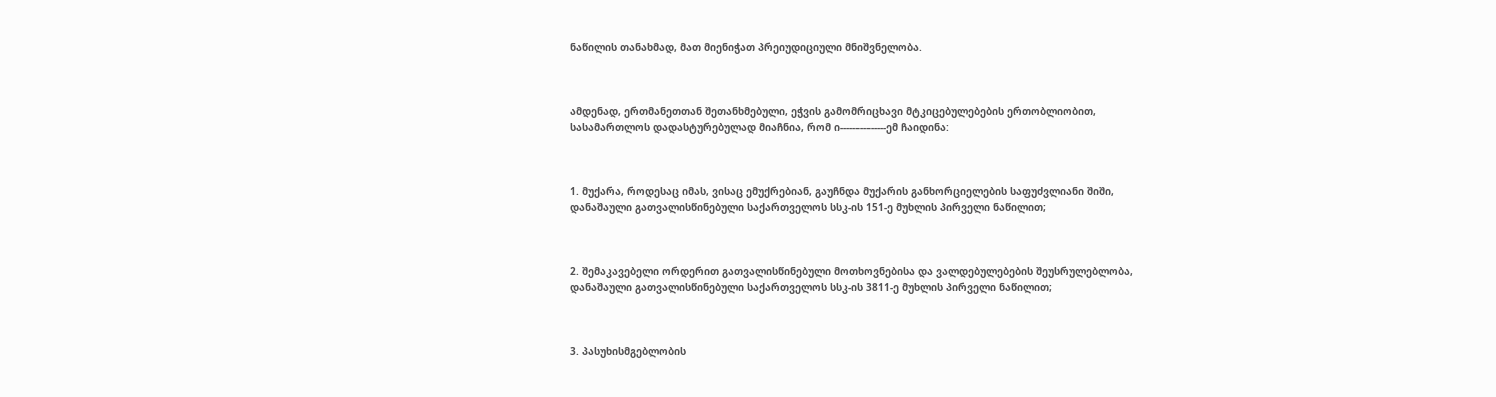ნაწილის თანახმად, მათ მიენიჭათ პრეიუდიციული მნიშვნელობა.



ამდენად, ერთმანეთთან შეთანხმებული, ეჭვის გამომრიცხავი მტკიცებულებების ერთობლიობით, სასამართლოს დადასტურებულად მიაჩნია, რომ ი-----–--–-----ემ ჩაიდინა:



1. მუქარა, როდესაც იმას, ვისაც ემუქრებიან, გაუჩნდა მუქარის განხორციელების საფუძვლიანი შიში, დანაშაული გათვალისწინებული საქართველოს სსკ-ის 151-ე მუხლის პირველი ნაწილით;



2. შემაკავებელი ორდერით გათვალისწინებული მოთხოვნებისა და ვალდებულებების შეუსრულებლობა, დანაშაული გათვალისწინებული საქართველოს სსკ-ის 3811-ე მუხლის პირველი ნაწილით;



3. პასუხისმგებლობის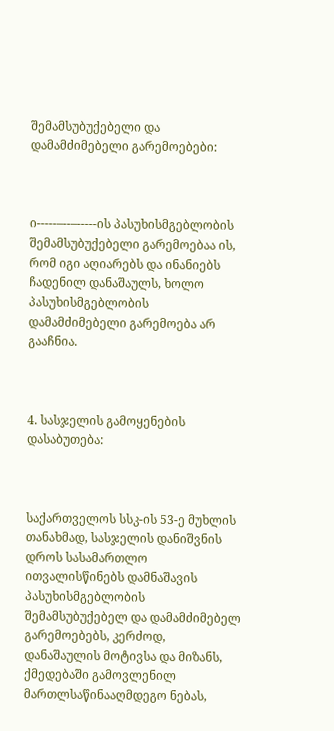შემამსუბუქებელი და დამამძიმებელი გარემოებები:



ი-----–--–-----ის პასუხისმგებლობის შემამსუბუქებელი გარემოებაა ის, რომ იგი აღიარებს და ინანიებს ჩადენილ დანაშაულს, ხოლო პასუხისმგებლობის დამამძიმებელი გარემოება არ გააჩნია.



4. სასჯელის გამოყენების დასაბუთება:



საქართველოს სსკ-ის 53-ე მუხლის თანახმად, სასჯელის დანიშვნის დროს სასამართლო ითვალისწინებს დამნაშავის პასუხისმგებლობის შემამსუბუქებელ და დამამძიმებელ გარემოებებს, კერძოდ, დანაშაულის მოტივსა და მიზანს, ქმედებაში გამოვლენილ მართლსაწინააღმდეგო ნებას,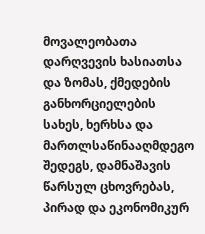მოვალეობათა დარღვევის ხასიათსა და ზომას, ქმედების განხორციელების სახეს, ხერხსა და მართლსაწინააღმდეგო შედეგს, დამნაშავის წარსულ ცხოვრებას, პირად და ეკონომიკურ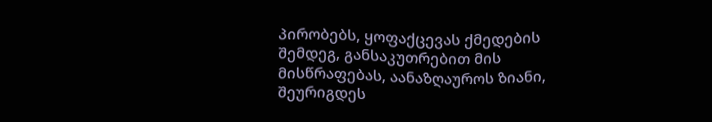პირობებს, ყოფაქცევას ქმედების შემდეგ, განსაკუთრებით მის მისწრაფებას, აანაზღაუროს ზიანი, შეურიგდეს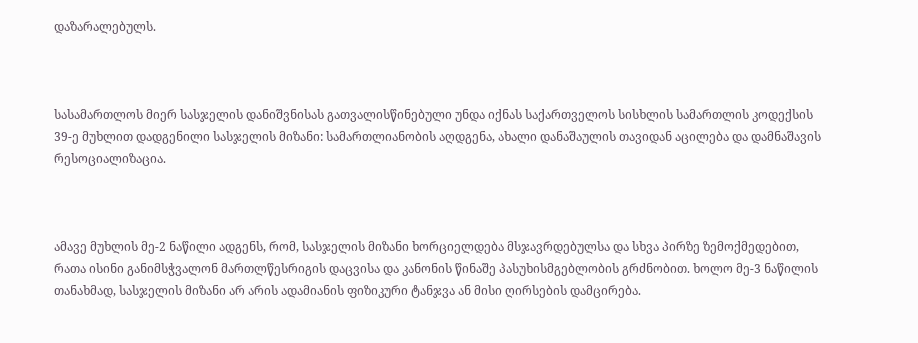დაზარალებულს.



სასამართლოს მიერ სასჯელის დანიშვნისას გათვალისწინებული უნდა იქნას საქართველოს სისხლის სამართლის კოდექსის 39-ე მუხლით დადგენილი სასჯელის მიზანი: სამართლიანობის აღდგენა, ახალი დანაშაულის თავიდან აცილება და დამნაშავის რესოციალიზაცია.



ამავე მუხლის მე-2 ნაწილი ადგენს, რომ, სასჯელის მიზანი ხორციელდება მსჯავრდებულსა და სხვა პირზე ზემოქმედებით, რათა ისინი განიმსჭვალონ მართლწესრიგის დაცვისა და კანონის წინაშე პასუხისმგებლობის გრძნობით. ხოლო მე-3 ნაწილის თანახმად, სასჯელის მიზანი არ არის ადამიანის ფიზიკური ტანჯვა ან მისი ღირსების დამცირება.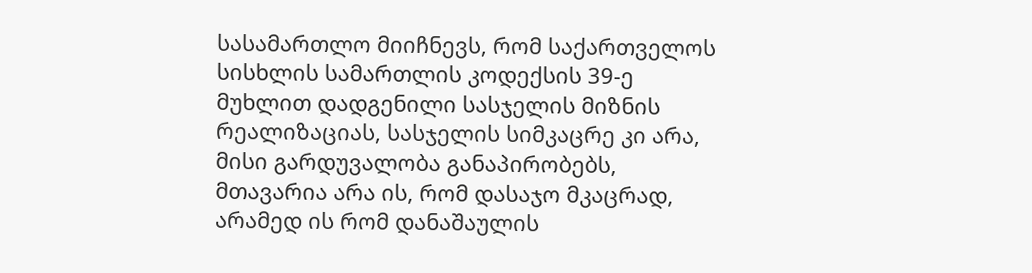სასამართლო მიიჩნევს, რომ საქართველოს სისხლის სამართლის კოდექსის 39-ე მუხლით დადგენილი სასჯელის მიზნის რეალიზაციას, სასჯელის სიმკაცრე კი არა, მისი გარდუვალობა განაპირობებს, მთავარია არა ის, რომ დასაჯო მკაცრად, არამედ ის რომ დანაშაულის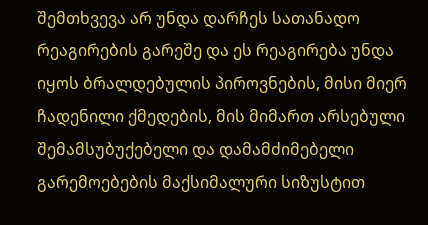შემთხვევა არ უნდა დარჩეს სათანადო რეაგირების გარეშე და ეს რეაგირება უნდა იყოს ბრალდებულის პიროვნების, მისი მიერ ჩადენილი ქმედების, მის მიმართ არსებული შემამსუბუქებელი და დამამძიმებელი გარემოებების მაქსიმალური სიზუსტით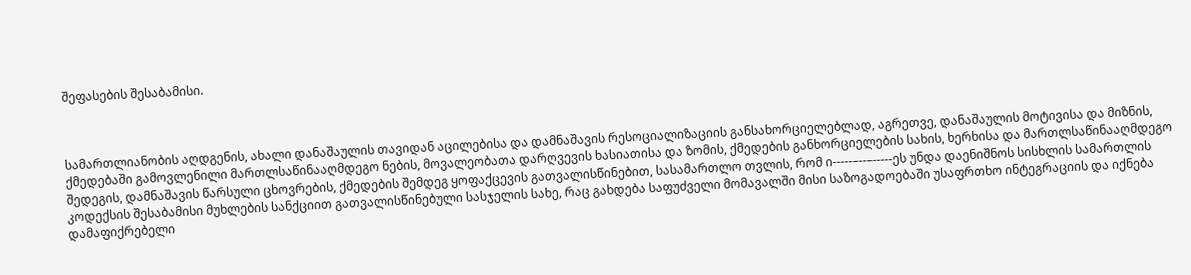შეფასების შესაბამისი.



სამართლიანობის აღდგენის, ახალი დანაშაულის თავიდან აცილებისა და დამნაშავის რესოციალიზაციის განსახორციელებლად, აგრეთვე, დანაშაულის მოტივისა და მიზნის, ქმედებაში გამოვლენილი მართლსაწინააღმდეგო ნების, მოვალეობათა დარღვევის ხასიათისა და ზომის, ქმედების განხორციელების სახის, ხერხისა და მართლსაწინააღმდეგო შედეგის, დამნაშავის წარსული ცხოვრების, ქმედების შემდეგ ყოფაქცევის გათვალისწინებით, სასამართლო თვლის, რომ ი-----–--–-----ეს უნდა დაენიშნოს სისხლის სამართლის კოდექსის შესაბამისი მუხლების სანქციით გათვალისწინებული სასჯელის სახე, რაც გახდება საფუძველი მომავალში მისი საზოგადოებაში უსაფრთხო ინტეგრაციის და იქნება დამაფიქრებელი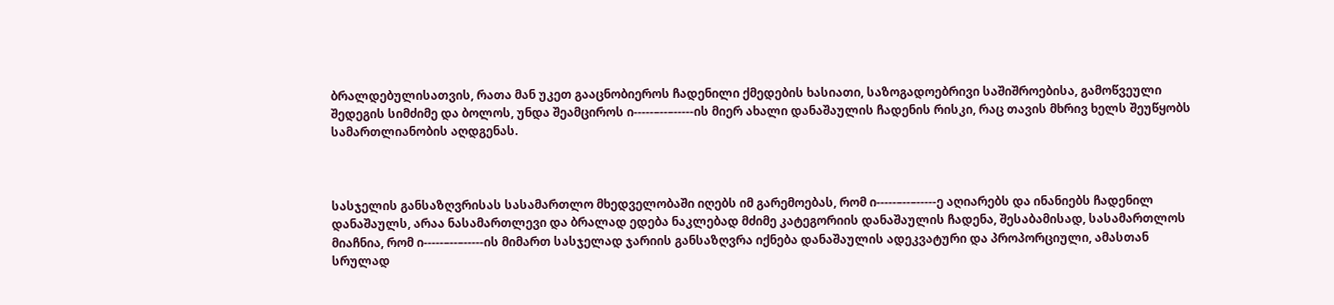ბრალდებულისათვის, რათა მან უკეთ გააცნობიეროს ჩადენილი ქმედების ხასიათი, საზოგადოებრივი საშიშროებისა, გამოწვეული შედეგის სიმძიმე და ბოლოს, უნდა შეამციროს ი-----–--–-----ის მიერ ახალი დანაშაულის ჩადენის რისკი, რაც თავის მხრივ ხელს შეუწყობს სამართლიანობის აღდგენას.



სასჯელის განსაზღვრისას სასამართლო მხედველობაში იღებს იმ გარემოებას, რომ ი-----–--–-----ე აღიარებს და ინანიებს ჩადენილ დანაშაულს, არაა ნასამართლევი და ბრალად ედება ნაკლებად მძიმე კატეგორიის დანაშაულის ჩადენა, შესაბამისად, სასამართლოს მიაჩნია, რომ ი-----–--–-----ის მიმართ სასჯელად ჯარიის განსაზღვრა იქნება დანაშაულის ადეკვატური და პროპორციული, ამასთან სრულად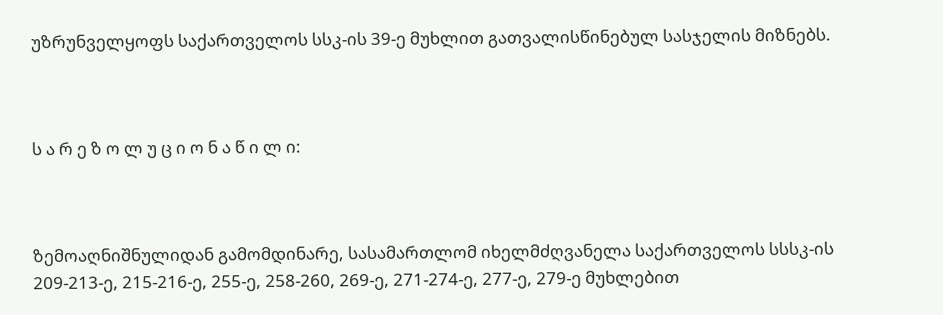უზრუნველყოფს საქართველოს სსკ-ის 39-ე მუხლით გათვალისწინებულ სასჯელის მიზნებს.



ს ა რ ე ზ ო ლ უ ც ი ო ნ ა წ ი ლ ი:



ზემოაღნიშნულიდან გამომდინარე, სასამართლომ იხელმძღვანელა საქართველოს სსსკ-ის 209-213-ე, 215-216-ე, 255-ე, 258-260, 269-ე, 271-274-ე, 277-ე, 279-ე მუხლებით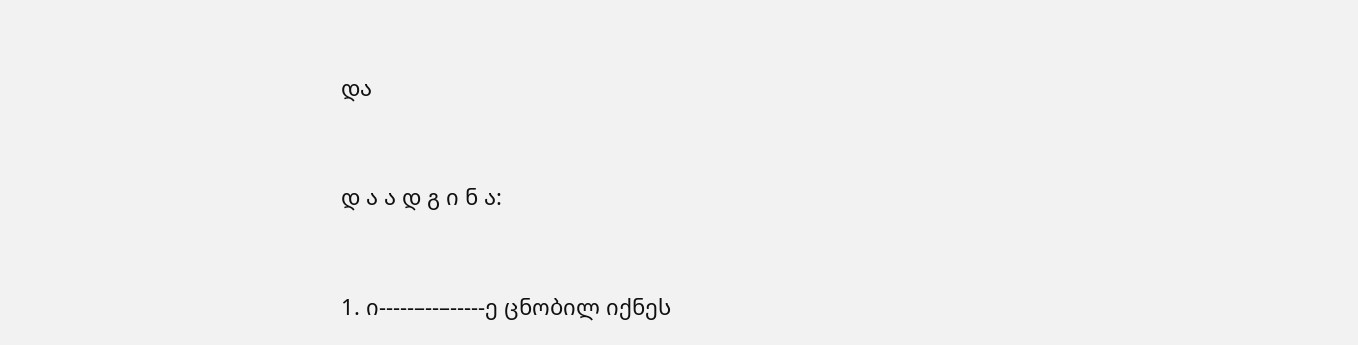და



დ ა ა დ გ ი ნ ა:



1. ი-----–--–-----ე ცნობილ იქნეს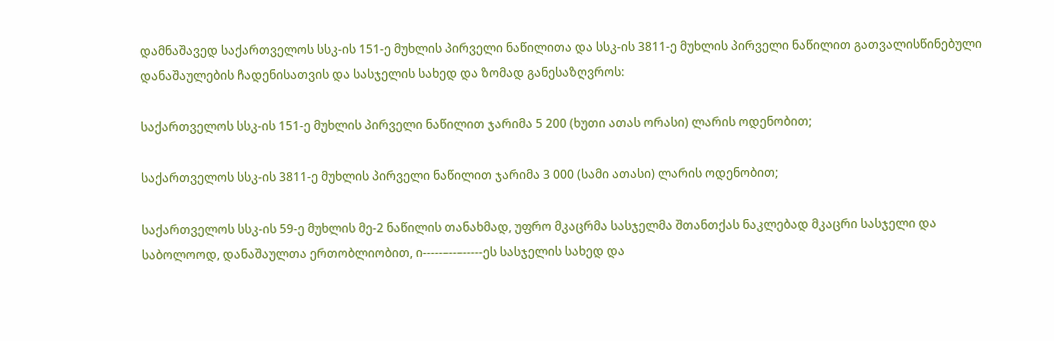დამნაშავედ საქართველოს სსკ-ის 151-ე მუხლის პირველი ნაწილითა და სსკ-ის 3811-ე მუხლის პირველი ნაწილით გათვალისწინებული დანაშაულების ჩადენისათვის და სასჯელის სახედ და ზომად განესაზღვროს:

საქართველოს სსკ-ის 151-ე მუხლის პირველი ნაწილით ჯარიმა 5 200 (ხუთი ათას ორასი) ლარის ოდენობით;

საქართველოს სსკ-ის 3811-ე მუხლის პირველი ნაწილით ჯარიმა 3 000 (სამი ათასი) ლარის ოდენობით;

საქართველოს სსკ-ის 59-ე მუხლის მე-2 ნაწილის თანახმად, უფრო მკაცრმა სასჯელმა შთანთქას ნაკლებად მკაცრი სასჯელი და საბოლოოდ, დანაშაულთა ერთობლიობით, ი-----–--–-----ეს სასჯელის სახედ და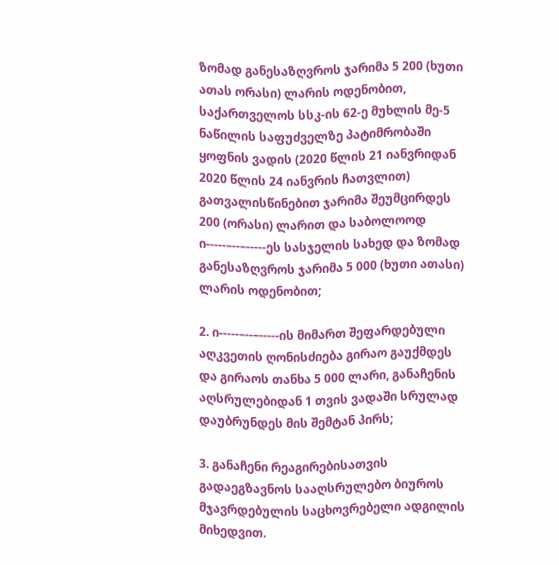ზომად განესაზღვროს ჯარიმა 5 200 (ხუთი ათას ორასი) ლარის ოდენობით, საქართველოს სსკ-ის 62-ე მუხლის მე-5 ნაწილის საფუძველზე პატიმრობაში ყოფნის ვადის (2020 წლის 21 იანვრიდან 2020 წლის 24 იანვრის ჩათვლით) გათვალისწინებით ჯარიმა შეუმცირდეს 200 (ორასი) ლარით და საბოლოოდ ი-----–--–-----ეს სასჯელის სახედ და ზომად განესაზღვროს ჯარიმა 5 000 (ხუთი ათასი) ლარის ოდენობით;

2. ი-----–--–-----ის მიმართ შეფარდებული აღკვეთის ღონისძიება გირაო გაუქმდეს და გირაოს თანხა 5 000 ლარი, განაჩენის აღსრულებიდან 1 თვის ვადაში სრულად დაუბრუნდეს მის შემტან პირს;

3. განაჩენი რეაგირებისათვის გადაეგზავნოს სააღსრულებო ბიუროს მჯავრდებულის საცხოვრებელი ადგილის მიხედვით.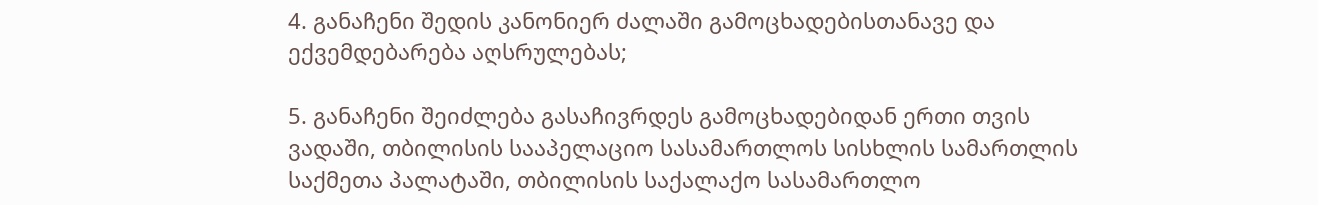4. განაჩენი შედის კანონიერ ძალაში გამოცხადებისთანავე და ექვემდებარება აღსრულებას;

5. განაჩენი შეიძლება გასაჩივრდეს გამოცხადებიდან ერთი თვის ვადაში, თბილისის სააპელაციო სასამართლოს სისხლის სამართლის საქმეთა პალატაში, თბილისის საქალაქო სასამართლო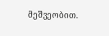მეშვეობით.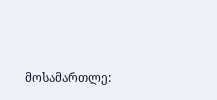მოსამართლე: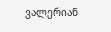ვალერიან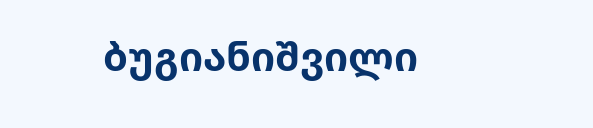ბუგიანიშვილი